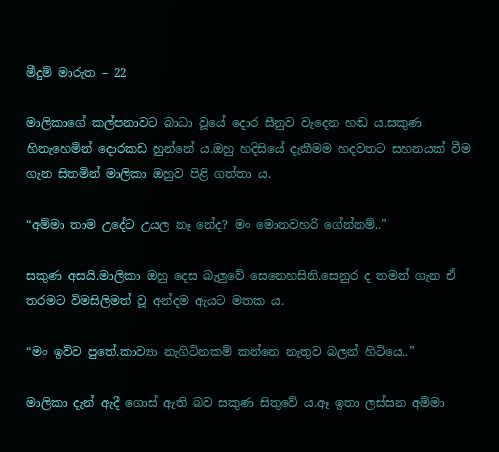මීදුම් මාරුත – 22

මාලිකාගේ කල්පනාවට බාධා වූයේ දොර සීනුව වැදෙන හඬ ය.සකුණ හිනැහෙමින් දොරකඩ හුන්නේ ය.ඔහු හදිසියේ දැකීමම හදවතට සහනයක් වීම ගැන සිතමින් මාලිකා ඔහුව පිළි ගත්තා ය.

“අම්මා තාම උදේට උයල නෑ නේද? මං මොනවහරි ගේන්නම්..”

සකුණ අසයි.මාලිකා ඔහු දෙස බැලුවේ සෙනෙහසිනි.සෙනුර ද තමන් ගැන ඒ තරමට විමසිලිමත් වූ අන්දම ඇයට මතක ය.

“මං ඉව්ව පුතේ.කාව්‍යා නැගිටිනකම් කන්නෙ නැතුව බලන් හිටියෙ..”

මාලිකා දැන් ඇදී ගොස් ඇති බව සකුණ සිතුවේ ය.ඈ ඉතා ලස්සන අම්මා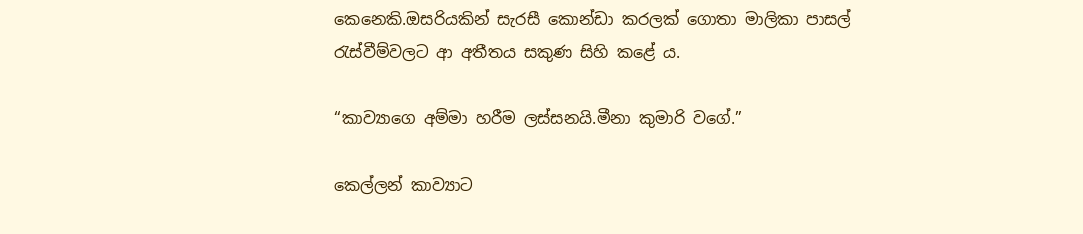කෙනෙකි.ඔසරියකින් සැරසී කොන්ඩා කරලක් ගොතා මාලිකා පාසල් රැස්වීම්වලට ආ අතීතය සකුණ සිහි කළේ ය.

“කාව්‍යාගෙ අම්මා හරීම ලස්සනයි.මීනා කුමාරි වගේ.”

කෙල්ලන් කාව්‍යාට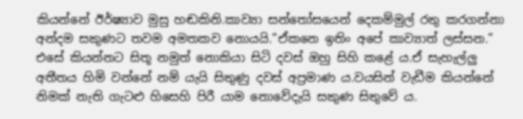කියන්නේ ඊර්ෂ්‍යාව මුසු හඬකිනි.කාව්‍යා සන්තෝසයෙන් දෙකම්මුල් රතු කරගන්නා අන්දම සකුණට තවම අමතකව නොයයි.”ඒකනෙ ඉතිං අපේ කාව්‍යාත් ලස්සන.” එසේ කියන්නට සිතූ නමුත් නොකියා සිටි දවස් ඔහු සිහි කළේ ය.ඒ සැහැල්ලු අතීතය හිමි වන්නේ නම් යැයි සිතුණු දවස් අප්‍රමාණ ය.වයසින් වැඩීම කියන්නේ නිමක් නැති ගැටළු හිසෙහි පිරී යාම නොවේදැයි සකුණ සිතුවේ ය.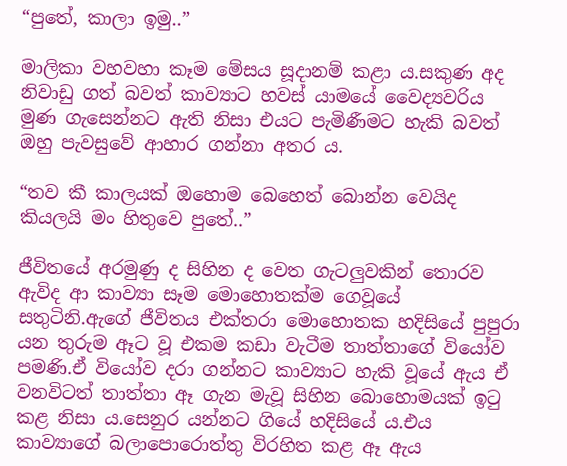“පුතේ, කාලා ඉමු..”

මාලිකා වහවහා කෑම මේසය සූදානම් කළා ය.සකුණ අද නිවාඩු ගත් බවත් කාව්‍යාට හවස් යාමයේ වෛද්‍යවරිය මුණ ගැසෙන්නට ඇති නිසා එයට පැමිණීමට හැකි බවත් ඔහු පැවසුවේ ආහාර ගන්නා අතර ය.

“තව කී කාලයක් ඔහොම බෙහෙත් බොන්න වෙයිද කියලයි මං හිතුවෙ පුතේ..”

ජීවිතයේ අරමුණු ද සිහින ද වෙත ගැටලුවකින් තොරව ඇවිද ආ කාව්‍යා සෑම මොහොතක්ම ගෙවූයේ සතුටිනි.ඇගේ ජීවිතය එක්තරා මොහොතක හදිසියේ පුපුරා යන තුරුම ඈට වූ එකම කඩා වැටීම තාත්තාගේ වියෝව පමණි.ඒ වියෝව දරා ගන්නට කාව්‍යාට හැකි වූයේ ඇය ඒ වනවිටත් තාත්තා ඈ ගැන මැවූ සිහින බොහොමයක් ඉටු කළ නිසා ය.සෙනුර යන්නට ගියේ හදිසියේ ය.එය කාව්‍යාගේ බලාපොරොත්තු විරහිත කළ ඈ ඇය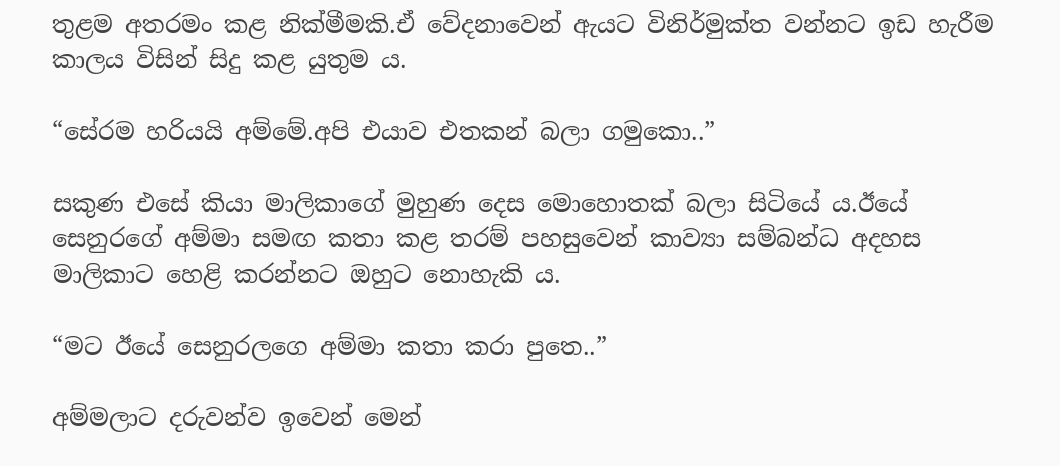තුළම අතරමං කළ නික්මීමකි.ඒ වේදනාවෙන් ඇයට විනිර්මුක්ත වන්නට ඉඩ හැරීම කාලය විසින් සිදු කළ යුතුම ය.

“සේරම හරියයි අම්මේ.අපි එයාව එතකන් බලා ගමුකො..”

සකුණ එසේ කියා මාලිකාගේ මුහුණ දෙස මොහොතක් බලා සිටියේ ය.ඊයේ සෙනුරගේ අම්මා සමඟ කතා කළ තරම් පහසුවෙන් කාව්‍යා සම්බන්ධ අදහස මාලිකාට හෙළි කරන්නට ඔහුට නොහැකි ය.

“මට ඊයේ සෙනුරලගෙ අම්මා කතා කරා පුතෙ..”

අම්මලාට දරුවන්ව ඉවෙන් මෙන්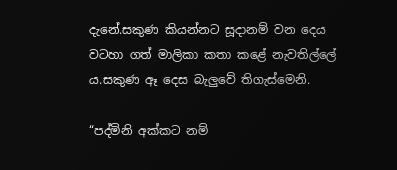දැනේ.සකුණ කියන්නට සූදානම් වන දෙය වටහා ගත් මාලිකා කතා කළේ නැවතිල්ලේ ය.සකුණ ඈ දෙස බැලුවේ තිගැස්මෙනි.

“පද්මිනි අක්කට නම්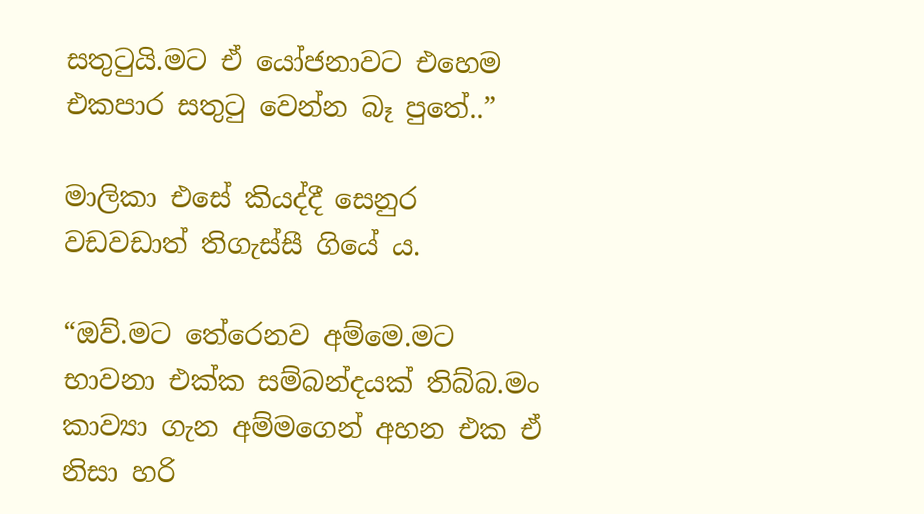සතුටුයි.මට ඒ යෝජනාවට එහෙම එකපාර සතුටු වෙන්න බෑ පුතේ..”

මාලිකා එසේ කියද්දී සෙනුර වඩවඩාත් තිගැස්සී ගියේ ය.

“ඔව්.මට තේරෙනව අම්මෙ.මට භාවනා එක්ක සම්බන්දයක් තිබ්බ.මං කාව්‍යා ගැන අම්මගෙන් අහන එක ඒ නිසා හරි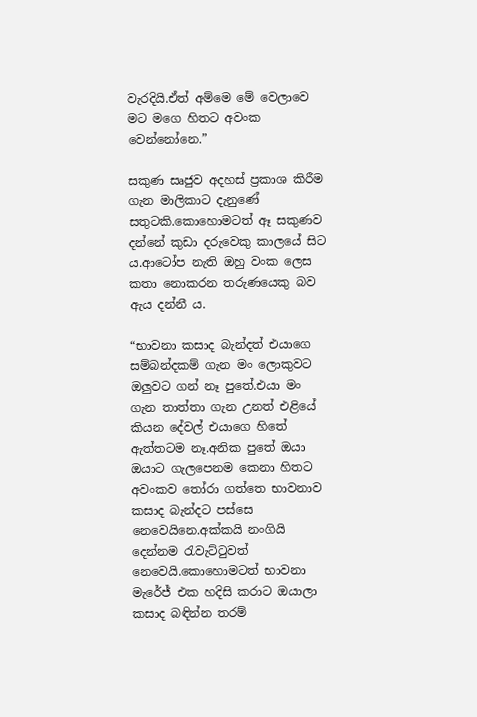වැරදියි.ඒත් අම්මෙ මේ වෙලාවෙ මට මගෙ හිතට අවංක වෙන්නෝනෙ.”

සකුණ සෘජුව අදහස් ප්‍රකාශ කිරීම ගැන මාලිකාට දැනුණේ සතුටකි.කොහොමටත් ඈ සකුණව දන්නේ කුඩා දරුවෙකු කාලයේ සිට ය.ආටෝප නැති ඔහු වංක ලෙස කතා නොකරන තරුණයෙකු බව ඇය දන්නී ය.

“භාවනා කසාද බැන්දත් එයාගෙ සම්බන්දකම් ගැන මං ලොකුවට ඔලුවට ගන් නෑ පුතේ.එයා මං ගැන තාත්තා ගැන උනත් එළියේ කියන දේවල් එයාගෙ හිතේ ඇත්තටම නෑ.අනික පුතේ ඔයා ඔයාට ගැලපෙනම කෙනා හිතට අවංකව තෝරා ගත්තෙ භාවනාව කසාද බැන්දට පස්සෙ නෙවෙයිනෙ.අක්කයි නංගියි දෙන්නම රැවැට්ටුවත් නෙවෙයි.කොහොමටත් භාවනා මැරේජ් එක හදිසි කරාට ඔයාලා කසාද බඳින්න තරම්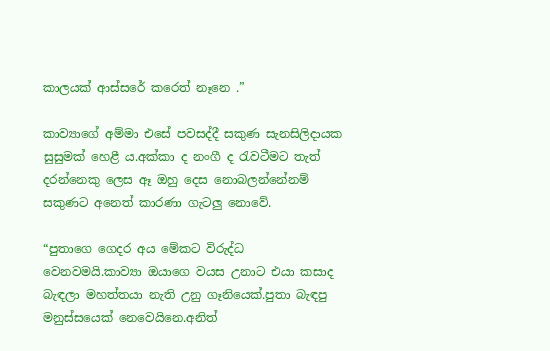කාලයක් ආස්සරේ කරෙත් නෑනෙ .”

කාව්‍යාගේ අම්මා එසේ පවසද්දී සකුණ සැනසිලිදායක සුසුමක් හෙළී ය.අක්කා ද නංගී ද රැවටීමට තැත් දරන්නෙකු ලෙස ඈ ඔහු දෙස නොබලන්නේනම් සකුණට අනෙත් කාරණා ගැටලු නොවේ.

“පුතාගෙ ගෙදර අය මේකට විරුද්ධ වෙනවමයි.කාව්‍යා ඔයාගෙ වයස උනාට එයා කසාද බැඳලා මහත්තයා නැති උනු ගෑනියෙක්.පුතා බැඳපු මනුස්සයෙක් නෙවෙයිනෙ.අනිත්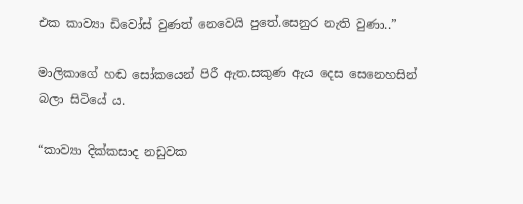එක කාව්‍යා ඩිවෝස් වුණත් නෙවෙයි පුතේ.සෙනුර නැති වුණා..”

මාලිකාගේ හඬ සෝකයෙන් පිරී ඇත.සකුණ ඇය දෙස සෙනෙහසින් බලා සිටියේ ය.

“කාව්‍යා දික්කසාද නඩුවක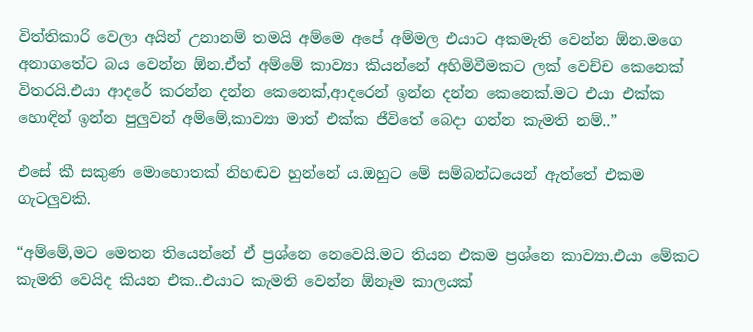විත්තිකාරි වෙලා අයින් උනානම් තමයි අම්මෙ අපේ අම්මල එයාට අකමැති වෙන්න ඕන.මගෙ අනාගතේට බය වෙන්න ඕන.ඒත් අම්මේ කාව්‍යා කියන්නේ අහිමිවීමකට ලක් වෙච්ච කෙනෙක් විතරයි.එයා ආදරේ කරන්න දන්න කෙනෙක්,ආදරෙන් ඉන්න දන්න කෙනෙක්.මට එයා එක්ක හොඳින් ඉන්න පුලුවන් අම්මේ,කාව්‍යා මාත් එක්ක ජීවිතේ බෙදා ගන්න කැමති නම්..”

එසේ කී සකුණ මොහොතක් නිහඬව හුන්නේ ය.ඔහුට මේ සම්බන්ධයෙන් ඇත්තේ එකම ගැටලුවකි.

“අම්මේ,මට මෙතන තියෙන්නේ ඒ ප්‍රශ්නෙ නෙවෙයි.මට තියන එකම ප්‍රශ්නෙ කාව්‍යා.එයා මේකට කැමති වෙයිද කියන එක..එයාට කැමති වෙන්න ඕනෑම කාලයක්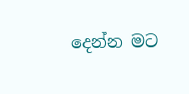දෙන්න මට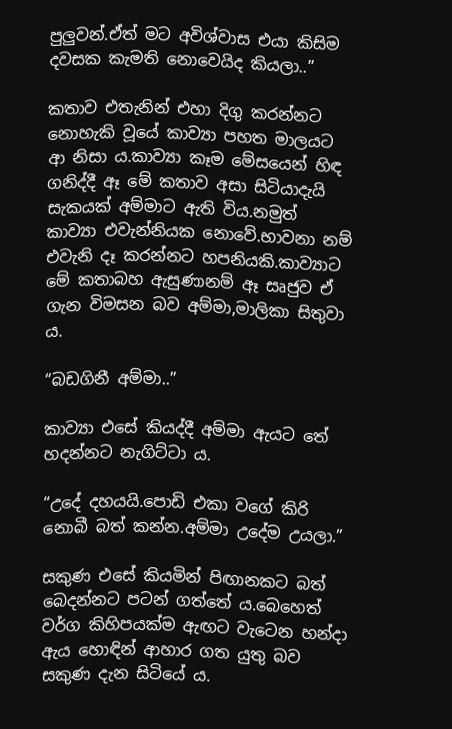පුලුවන්.ඒත් මට අවිශ්වාස එයා කිසිම දවසක කැමති නොවෙයිද කියලා..”

කතාව එතැනින් එහා දිගු කරන්නට නොහැකි වූයේ කාව්‍යා පහත මාලයට ආ නිසා ය.කාව්‍යා කෑම මේසයෙන් හිඳ ගනිද්දී ඈ මේ කතාව අසා සිටියාදැයි සැකයක් අම්මාට ඇති විය.නමුත් කාව්‍යා එවැන්නියක නොවේ.භාවනා නම් එවැනි දෑ කරන්නට හපනියකි.කාව්‍යාට මේ කතාබහ ඇසුණානම් ඈ සෘජුව ඒ ගැන විමසන බව අම්මා,මාලිකා සිතුවා ය.

“බඩගිනී අම්මා..”

කාව්‍යා එසේ කියද්දී අම්මා ඇයට තේ හදන්නට නැගිට්ටා ය.

“උදේ දහයයි.පොඩි එකා වගේ කිරි නොබී බත් කන්න.අම්මා උදේම උයලා.”

සකුණ එසේ කියමින් පිඟානකට බත් බෙදන්නට පටන් ගත්තේ ය.බෙහෙත් වර්ග කිහිපයක්ම ඇඟට වැටෙන හන්දා ඇය හොඳින් ආහාර ගත යුතු බව සකුණ දැන සිටියේ ය.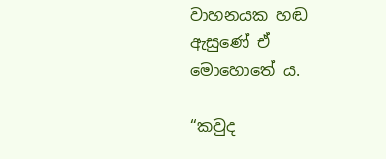වාහනයක හඬ ඇසුණේ ඒ මොහොතේ ය.

“කවුද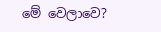මේ වෙලාවෙ?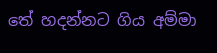තේ හදන්නට ගිය අම්මා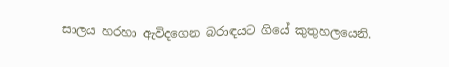සාලය හරහා ඇවිදගෙන බරාඳයට ගියේ කුතුහලයෙනි.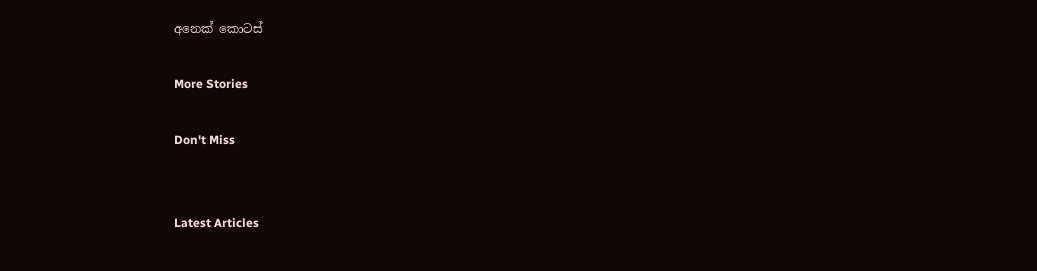අනෙක් කොටස්

More Stories

Don't Miss


Latest Articles